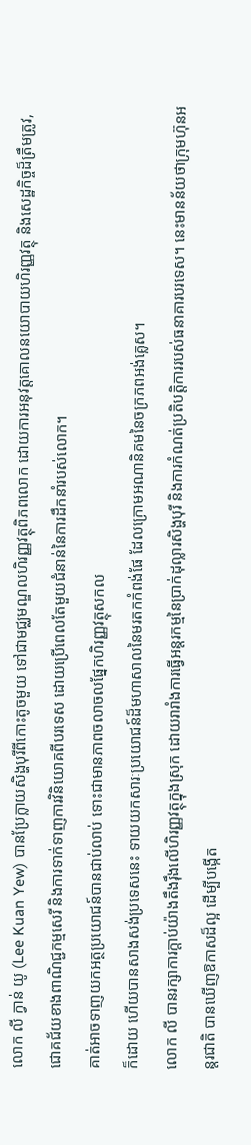លោក លី ក្វាន់ យូ (Lee Kuan Yew) បានប្រែក្លាយសិង្ហបុរីពីកោះតូចមួយ ទៅជាមជ្ឈមណ្ឌលហិរញ្ញវត្ថុពិភពលោក ដោយការអនុវត្តគោលនយោបាយហិរញ្ញវត្ថុ និងសេដ្ឋកិច្ចដ៏ត្រឹមត្រូវ, ជោគជ័យខាងពាណិជ្ជកម្មសេរី និងការទាក់ទាញការវិនិយោគពីបរទេស ដោយប្រើពេលតែមួយជំនាន់នៃការដឹកនាំរបស់លោក។
គាត់អាចទាញយកអត្ថប្រយោជន៍បានជាប់លាប់ ទោះជាមានភាពចលាចលផ្នែកហិរញ្ញវត្ថុសកល
ក៏ដោយ ហើយបានសាងសង់ប្រទេសនេះ ទាយយកសារៈប្រយោជន៍ដ៏មហាសាលនៃមរតកកំពង់ផែ ដែលក្រោមអណានិគមនៃចក្រភពអង់គ្លេស។
លោក លី បានរក្សាការក្តាប់យ៉ាងតឹងរ៉ឹងលើហិរញ្ញវត្ថុក្នុងស្រុក ដោយរារាំងការធ្វើអន្តរកម្មនៃប្រាក់ដុល្លារសិង្ហបុរី និងការកំណត់ប្រតិបត្តិការរបស់ធនាគារបរទេស។ នេះមានន័យថាក្រុមហ៊ុនអន្តរជាតិ បានឃើញឱកាសដ៏ល្អ ដើម្បីបង្កើត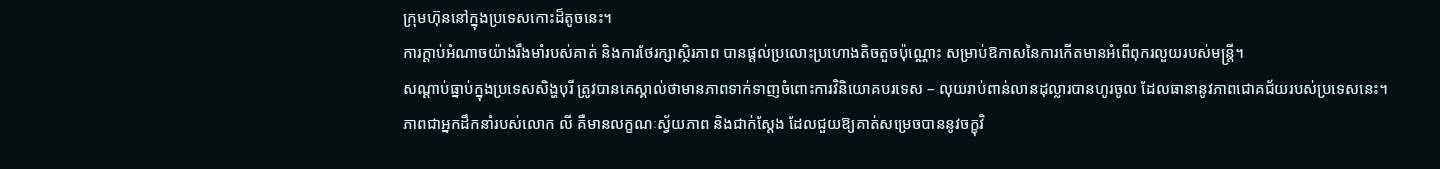ក្រុមហ៊ុននៅក្នុងប្រទេសកោះដ៏តូចនេះ។
ការក្តាប់អំណាចយ៉ាងរឹងមាំរបស់គាត់ និងការថែរក្សាស្ថិរភាព បានផ្តល់ប្រលោះប្រហោងតិចតួចប៉ុណ្ណោះ សម្រាប់ឱកាសនៃការកើតមានអំពើពុករលួយរបស់មន្រ្តី។
សណ្តាប់ធ្នាប់ក្នុងប្រទេសសិង្ហបុរី ត្រូវបានគេស្គាល់ថាមានភាពទាក់ទាញចំពោះការវិនិយោគបរទេស – លុយរាប់ពាន់លានដុល្លារបានហូរចូល ដែលធានានូវភាពជោគជ័យរបស់ប្រទេសនេះ។
ភាពជាអ្នកដឹកនាំរបស់លោក លី គឺមានលក្ខណៈស្វ័យភាព និងជាក់ស្តែង ដែលជួយឱ្យគាត់សម្រេចបាននូវចក្ខុវិ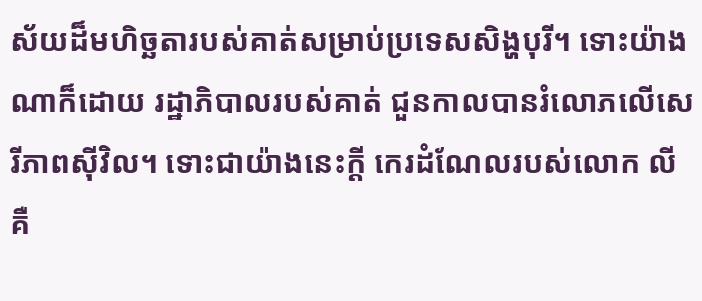ស័យដ៏មហិច្ឆតារបស់គាត់សម្រាប់ប្រទេសសិង្ហបុរី។ ទោះយ៉ាងណាក៏ដោយ រដ្ឋាភិបាលរបស់គាត់ ជួនកាលបានរំលោភលើសេរីភាពស៊ីវិល។ ទោះជាយ៉ាងនេះក្តី កេរដំណែលរបស់លោក លី គឺ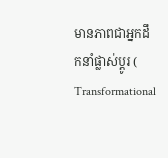មានភាពជាអ្នកដឹកនាំផ្លាស់ប្តូរ ( Transformational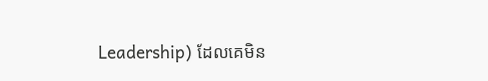Leadership) ដែលគេមិន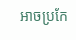អាចប្រកែ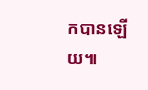កបានឡើយ៕